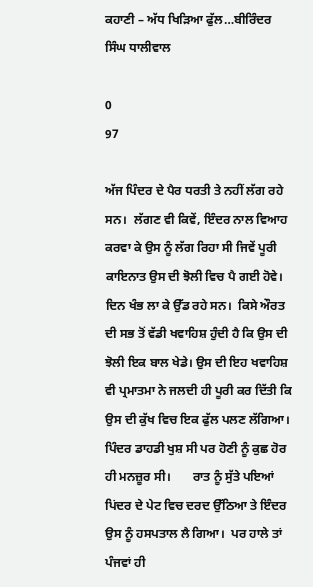ਕਹਾਣੀ – ਅੱਧ ਖਿੜਿਆ ਫੁੱਲ…ਬੀਰਿੰਦਰ ਸਿੰਘ ਧਾਲੀਵਾਲ

0
97

ਅੱਜ ਪਿੰਦਰ ਦੇ ਪੈਰ ਧਰਤੀ ਤੇ ਨਹੀਂ ਲੱਗ ਰਹੇ ਸਨ।  ਲੱਗਣ ਵੀ ਕਿਵੇਂ, ਇੰਦਰ ਨਾਲ ਵਿਆਹ ਕਰਵਾ ਕੇ ਉਸ ਨੂੰ ਲੱਗ ਰਿਹਾ ਸੀ ਜਿਵੇਂ ਪੂਰੀ ਕਾਇਨਾਤ ਉਸ ਦੀ ਝੋਲੀ ਵਿਚ ਪੈ ਗਈ ਹੋਵੇ। ਦਿਨ ਖੰਭ ਲਾ ਕੇ ਉੱਡ ਰਹੇ ਸਨ।  ਕਿਸੇ ਔਰਤ ਦੀ ਸਭ ਤੋਂ ਵੱਡੀ ਖਵਾਹਿਸ਼ ਹੁੰਦੀ ਹੈ ਕਿ ਉਸ ਦੀ ਝੋਲੀ ਇਕ ਬਾਲ ਖੇਡੇ। ਉਸ ਦੀ ਇਹ ਖਵਾਹਿਸ਼ ਵੀ ਪ੍ਰਮਾਤਮਾ ਨੇ ਜਲਦੀ ਹੀ ਪੂਰੀ ਕਰ ਦਿੱਤੀ ਕਿ ਉਸ ਦੀ ਕੁੱਖ ਵਿਚ ਇਕ ਫੁੱਲ ਪਲਣ ਲੱਗਿਆ। ਪਿੰਦਰ ਡਾਹਡੀ ਖੁਸ਼ ਸੀ ਪਰ ਹੋਣੀ ਨੂੰ ਕੁਛ ਹੋਰ ਹੀ ਮਨਜ਼ੂਰ ਸੀ।       ਰਾਤ ਨੂੰ ਸੁੱਤੇ ਪਇਆਂ ਪਿਂਦਰ ਦੇ ਪੇਟ ਵਿਚ ਦਰਦ ਉੱਠਿਆ ਤੇ ਇੰਦਰ ਉਸ ਨੂੰ ਹਸਪਤਾਲ ਲੈ ਗਿਆ।  ਪਰ ਹਾਲੇ ਤਾਂ ਪੰਜਵਾਂ ਹੀ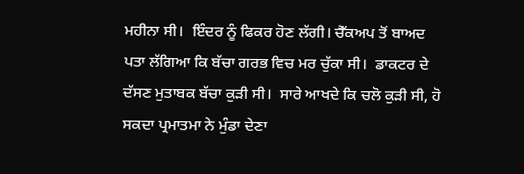ਮਹੀਨਾ ਸੀ।  ਇੰਦਰ ਨੂੰ ਫਿਕਰ ਹੋਣ ਲੱਗੀ। ਚੈੱਕਅਪ ਤੋਂ ਬਾਅਦ ਪਤਾ ਲੱਗਿਆ ਕਿ ਬੱਚਾ ਗਰਭ ਵਿਚ ਮਰ ਚੁੱਕਾ ਸੀ।  ਡਾਕਟਰ ਦੇ ਦੱਸਣ ਮੁਤਾਬਕ ਬੱਚਾ ਕੁੜੀ ਸੀ।  ਸਾਰੇ ਆਖਦੇ ਕਿ ਚਲੋ ਕੁੜੀ ਸੀ, ਹੋ ਸਕਦਾ ਪ੍ਰਮਾਤਮਾ ਨੇ ਮੁੰਡਾ ਦੇਣਾ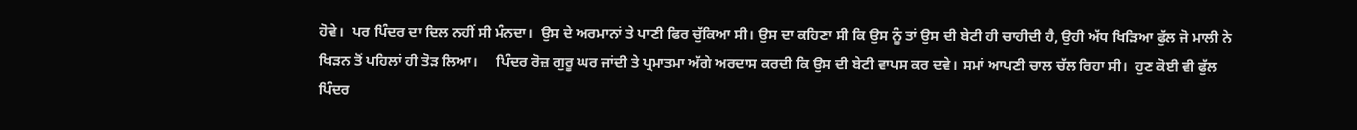ਹੋਵੇ।  ਪਰ ਪਿੰਦਰ ਦਾ ਦਿਲ ਨਹੀਂ ਸੀ ਮੰਨਦਾ।  ਉਸ ਦੇ ਅਰਮਾਨਾਂ ਤੇ ਪਾਣੀ ਫਿਰ ਚੁੱਕਿਆ ਸੀ। ਉਸ ਦਾ ਕਹਿਣਾ ਸੀ ਕਿ ਉਸ ਨੂੰ ਤਾਂ ਉਸ ਦੀ ਬੇਟੀ ਹੀ ਚਾਹੀਦੀ ਹੈ, ਉਹੀ ਅੱਧ ਖਿੜਿਆ ਫੁੱਲ ਜੋ ਮਾਲੀ ਨੇ ਖਿੜਨ ਤੋਂ ਪਹਿਲਾਂ ਹੀ ਤੋੜ ਲਿਆ।     ਪਿੰਦਰ ਰੋਜ਼ ਗੁਰੂ ਘਰ ਜਾਂਦੀ ਤੇ ਪ੍ਰਮਾਤਮਾ ਅੱਗੇ ਅਰਦਾਸ ਕਰਦੀ ਕਿ ਉਸ ਦੀ ਬੇਟੀ ਵਾਪਸ ਕਰ ਦਵੇ। ਸਮਾਂ ਆਪਣੀ ਚਾਲ ਚੱਲ ਰਿਹਾ ਸੀ।  ਹੁਣ ਕੋਈ ਵੀ ਫੁੱਲ ਪਿੰਦਰ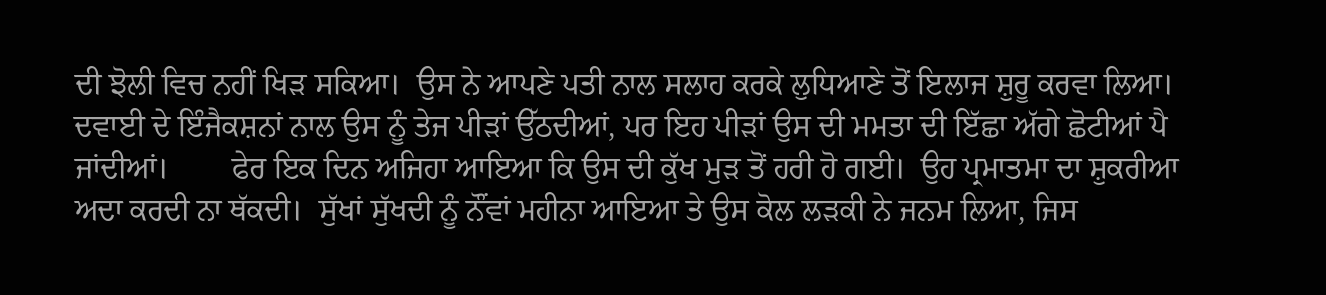ਦੀ ਝੋਲੀ ਵਿਚ ਨਹੀਂ ਖਿੜ ਸਕਿਆ।  ਉਸ ਨੇ ਆਪਣੇ ਪਤੀ ਨਾਲ ਸਲਾਹ ਕਰਕੇ ਲੁਧਿਆਣੇ ਤੋਂ ਇਲਾਜ ਸ਼ੁਰੂ ਕਰਵਾ ਲਿਆ।  ਦਵਾਈ ਦੇ ਇੰਜੈਕਸ਼ਨਾਂ ਨਾਲ ਉਸ ਨੂੰ ਤੇਜ ਪੀੜਾਂ ਉੱਠਦੀਆਂ, ਪਰ ਇਹ ਪੀੜਾਂ ਉਸ ਦੀ ਮਮਤਾ ਦੀ ਇੱਛਾ ਅੱਗੇ ਛੋਟੀਆਂ ਪੈ ਜਾਂਦੀਆਂ।        ਫੇਰ ਇਕ ਦਿਨ ਅਜਿਹਾ ਆਇਆ ਕਿ ਉਸ ਦੀ ਕੁੱਖ ਮੁੜ ਤੋਂ ਹਰੀ ਹੋ ਗਈ।  ਉਹ ਪ੍ਰਮਾਤਮਾ ਦਾ ਸ਼ੁਕਰੀਆ ਅਦਾ ਕਰਦੀ ਨਾ ਥੱਕਦੀ।  ਸੁੱਖਾਂ ਸੁੱਖਦੀ ਨੂੰ ਨੌਂਵਾਂ ਮਹੀਨਾ ਆਇਆ ਤੇ ਉਸ ਕੋਲ ਲੜਕੀ ਨੇ ਜਨਮ ਲਿਆ, ਜਿਸ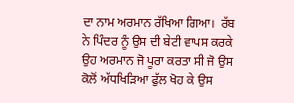ਦਾ ਨਾਮ ਅਰਮਾਨ ਰੱਖਿਆ ਗਿਆ।  ਰੱਬ ਨੇ ਪਿੰਦਰ ਨੂੰ ਉਸ ਦੀ ਬੇਟੀ ਵਾਪਸ ਕਰਕੇ ਉਹ ਅਰਮਾਨ ਜੋ ਪੂਰਾ ਕਰਤਾ ਸੀ ਜੋ ਉਸ ਕੋਲੋਂ ਅੱਧਖਿੜਿਆ ਫੁੱਲ ਖੋਹ ਕੇ ਉਸ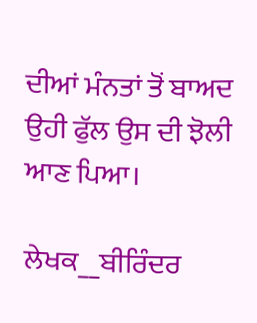ਦੀਆਂ ਮੰਨਤਾਂ ਤੋਂ ਬਾਅਦ ਉਹੀ ਫੁੱਲ ਉਸ ਦੀ ਝੋਲੀ ਆਣ ਪਿਆ।

ਲੇਖਕ__ਬੀਰਿੰਦਰ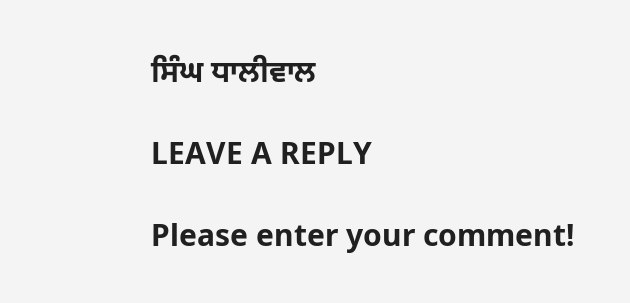ਸਿੰਘ ਧਾਲੀਵਾਲ

LEAVE A REPLY

Please enter your comment!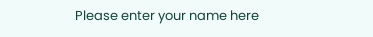Please enter your name here